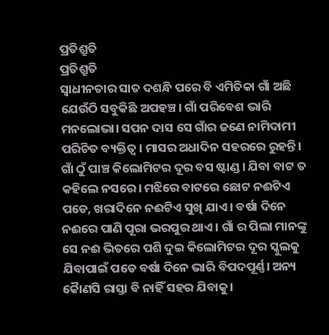ପ୍ରତିଶ୍ରୁତି
ପ୍ରତିଶ୍ରୁତି
ସ୍ବାଧୀନତାର ସାତ ଦଶନ୍ଧି ପରେ ବି ଏମିତିକା ଗାଁ ଅଛି ଯେଉଁଠି ସବୁକିଛି ଅପହଞ୍ଚ। ଗାଁ ପରିବେଶ ଭାରି ମନଲୋଭା। ସପନ ଦାସ ସେ ଗାଁର ଜଣେ ନାମିଦାମୀ ପରିଚିତ ବ୍ୟକ୍ତିତ୍ଵ। ମାସର ଅଧାଦିନ ସହରରେ ରୁହନ୍ତି। ଗାଁ ଠୁଁ ପାଞ୍ଚ କିଲୋମିଟର ଦୂର ବସ ଷ୍ଟାଣ୍ଡ। ଯିବା ବାଟ ତ କହିଲେ ନସରେ। ମଝିରେ ବାଟରେ ଛୋଟ ନଈଟିଏ ପଡେ, ଖରାଦିନେ ନଈଟିଏ ସୁଖି ଯାଏ । ବର୍ଷା ଦିନେ ନଈରେ ପାଣି ପୂରା ଭରପୁର ଥାଏ । ଗାଁ ର ପିଲା ମାନଙ୍କୁ ସେ ନଈ ଭିତରେ ପଶି ଦୁଇ କିଲୋମିଟର ଦୂର ସ୍କୁଲକୁ ଯିବାପାଇଁ ପଡେ ବର୍ଷା ଦିନେ ଭାରି ବିପଦପୂର୍ଣ୍ଣ। ଅନ୍ୟ କୋୖଣସି ରାସ୍ତା ବି ନାହିଁ ସହର ଯିବାକୁ।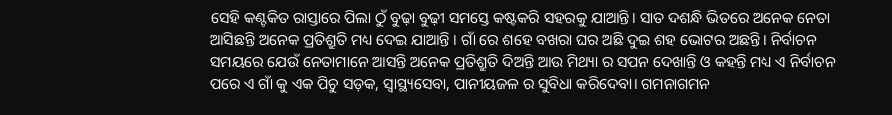ସେହି କଣ୍ଟକିତ ରାସ୍ତାରେ ପିଲା ଠୁଁ ବୁଢ଼ା ବୁଢ଼ୀ ସମସ୍ତେ କଷ୍ଟକରି ସହରକୁ ଯାଆନ୍ତି। ସାତ ଦଶନ୍ଧି ଭିତରେ ଅନେକ ନେତା ଆସିଛନ୍ତି ଅନେକ ପ୍ରତିଶ୍ରୁତି ମଧ୍ୟ ଦେଇ ଯାଆନ୍ତି । ଗାଁ ରେ ଶହେ ବଖରା ଘର ଅଛି ଦୁଇ ଶହ ଭୋଟର ଅଛନ୍ତି। ନିର୍ବାଚନ ସମୟରେ ଯେଉଁ ନେତାମାନେ ଆସନ୍ତି ଅନେକ ପ୍ରତିଶ୍ରୁତି ଦିଅନ୍ତି ଆଉ ମିଥ୍ୟା ର ସପନ ଦେଖାନ୍ତି ଓ କହନ୍ତି ମଧ୍ୟ ଏ ନିର୍ବାଚନ ପରେ ଏ ଗାଁ କୁ ଏକ ପିଚୁ ସଡ଼କ, ସ୍ବାସ୍ଥ୍ୟସେବା, ପାନୀୟଜଳ ର ସୁବିଧା କରିଦେବା। ଗମନାଗମନ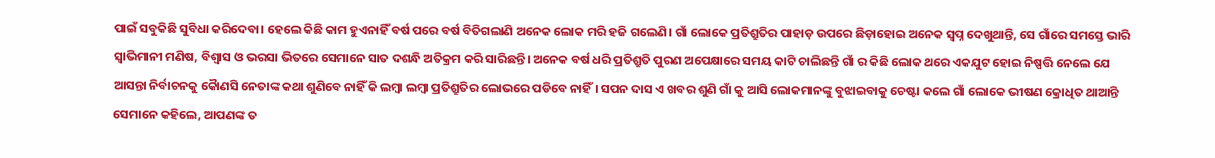ପାଇଁ ସବୁକିଛି ସୁବିଧା କରିଦେବା। ହେଲେ କିଛି କାମ ହୁଏନାହିଁ ବର୍ଷ ପରେ ବର୍ଷ ବିତିଗଲାଣି ଅନେକ ଲୋକ ମରି ହଜି ଗଲେଣି। ଗାଁ ଲୋକେ ପ୍ରତିଶ୍ରୁତିର ପାହାଡ଼ ଉପରେ ଛିଡ଼ାହୋଇ ଅନେକ ସ୍ବପ୍ନ ଦେଖୁଥାନ୍ତି, ସେ ଗାଁରେ ସମସ୍ତେ ଭାରି ସ୍ଵାଭିମାନୀ ମଣିଷ, ବିଶ୍ବାସ ଓ ଭରସା ଭିତରେ ସେମାନେ ସାତ ଦଶନ୍ଧି ଅତିକ୍ରମ କରି ସାରିଛନ୍ତି। ଅନେକ ବର୍ଷ ଧରି ପ୍ରତିଶ୍ରୁତି ପୁରଣ ଅପେକ୍ଷାରେ ସମୟ କାଟି ଚାଲିଛନ୍ତି ଗାଁ ର କିଛି ଲୋକ ଥରେ ଏକଯୁଟ ହୋଇ ନିଷ୍ପତ୍ତି ନେଲେ ଯେ ଆସନ୍ତା ନିର୍ବାଚନକୁ କୋୖଣସି ନେତାଙ୍କ କଥା ଶୁଣିବେ ନାହିଁ କି ଲମ୍ବା ଲମ୍ବା ପ୍ରତିଶ୍ରୁତିର ଲୋଭରେ ପଡିବେ ନାହିଁ। ସପନ ଦାସ ଏ ଖବର ଶୁଣି ଗାଁ କୁ ଆସି ଲୋକମାନଙ୍କୁ ବୁଝାଇବାକୁ ଚେଷ୍ଟା କଲେ ଗାଁ ଲୋକେ ଭୀଷଣ କ୍ରୋଧିତ ଥାଆନ୍ତି ସେମାନେ କହିଲେ, ଆପଣଙ୍କ ତ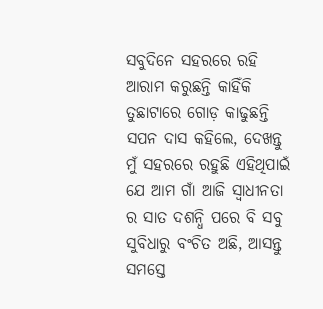ସବୁଦିନେ ସହରରେ ରହି ଆରାମ କରୁଛନ୍ତି କାହିଁକି ତୁଛାଟାରେ ଗୋଡ଼ କାଢୁଛନ୍ତି ସପନ ଦାସ କହିଲେ, ଦେଖନ୍ତୁ ମୁଁ ସହରରେ ରହୁଛି ଏହିଥିପାଇଁ ଯେ ଆମ ଗାଁ ଆଜି ସ୍ବାଧୀନତା ର ସାତ ଦଶନ୍ଧି ପରେ ବି ସବୁ ସୁବିଧାରୁ ବଂଚିତ ଅଛି, ଆସନ୍ତୁ ସମସ୍ତେ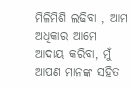ମିଳିମିଶି ଲଢିବା , ଆମ ଅଧିକାର ଆମେ ଆଦାୟ କରିବା, ମୁଁ ଆପଣ ମାନଙ୍କ ସହିତ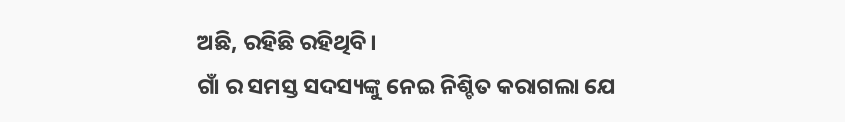ଅଛି, ରହିଛି ରହିଥିବି।
ଗାଁ ର ସମସ୍ତ ସଦସ୍ୟଙ୍କୁ ନେଇ ନିଶ୍ଚିତ କରାଗଲା ଯେ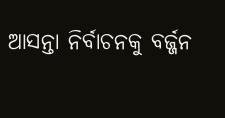ଆସନ୍ତା ନିର୍ବାଚନକୁ ବର୍ଜ୍ଜନ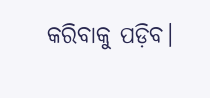କରିବାକୁ ପଡ଼ିବ।